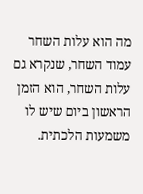מה הוא עלות השחר
עמוד השחר, שנקרא גם עלות השחר, הוא הזמן הראשון ביום שיש לו משמעות הלכתית.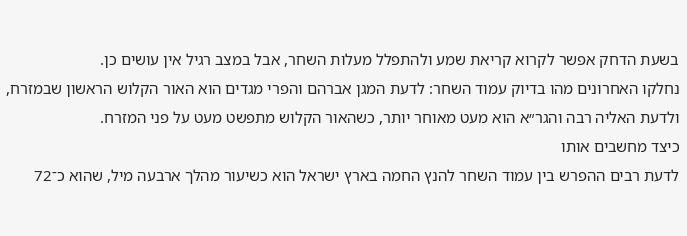בשעת הדחק אפשר לקרוא קריאת שמע ולהתפלל מעלות השחר, אבל במצב רגיל אין עושים כן.
נחלקו האחרונים מהו בדיוק עמוד השחר: לדעת המגן אברהם והפרי מגדים הוא האור הקלוש הראשון שבמזרח, ולדעת האליה רבה והגר״א הוא מעט מאוחר יותר, כשהאור הקלוש מתפשט מעט על פני המזרח.
כיצד מחשבים אותו
לדעת רבים ההפרש בין עמוד השחר להנץ החמה בארץ ישראל הוא כשיעור מהלך ארבעה מיל, שהוא כ־72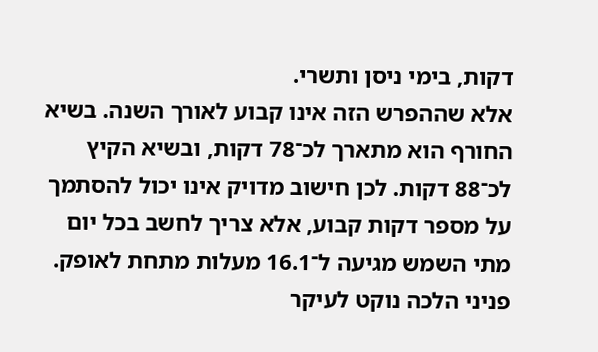דקות, בימי ניסן ותשרי.
אלא שההפרש הזה אינו קבוע לאורך השנה. בשיא החורף הוא מתארך לכ־78 דקות, ובשיא הקיץ לכ־88 דקות. לכן חישוב מדויק אינו יכול להסתמך על מספר דקות קבוע, אלא צריך לחשב בכל יום מתי השמש מגיעה ל־16.1 מעלות מתחת לאופק.
פניני הלכה נוקט לעיקר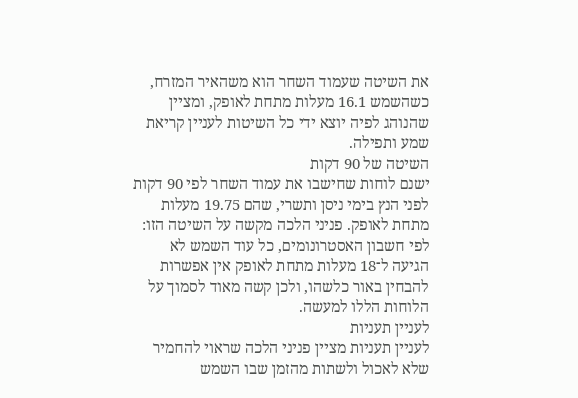את השיטה שעמוד השחר הוא משהאיר המזרח, כשהשמש 16.1 מעלות מתחת לאופק, ומציין שהנוהג לפיה יוצא ידי כל השיטות לעניין קריאת שמע ותפילה.
השיטה של 90 דקות
ישנם לוחות שחישבו את עמוד השחר לפי 90 דקות לפני הנץ בימי ניסן ותשרי, שהם 19.75 מעלות מתחת לאופק. פניני הלכה מקשה על השיטה הזו: לפי חשבון האסטרונומים, כל עוד השמש לא הגיעה ל־18 מעלות מתחת לאופק אין אפשרות להבחין באור כלשהו, ולכן קשה מאוד לסמוך על הלוחות הללו למעשה.
לעניין תעניות
לעניין תעניות מציין פניני הלכה שראוי להחמיר שלא לאכול ולשתות מהזמן שבו השמש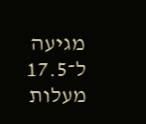מגיעה ל־17.5 מעלות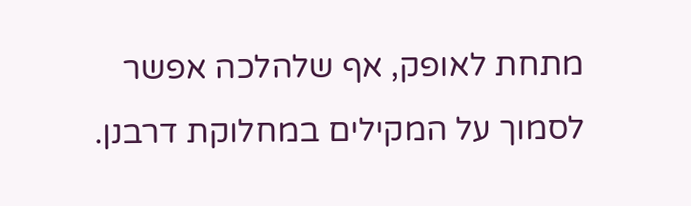מתחת לאופק, אף שלהלכה אפשר לסמוך על המקילים במחלוקת דרבנן.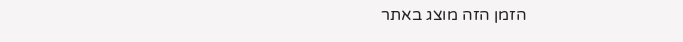הזמן הזה מוצג באתר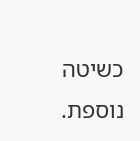כשיטה נוספת.